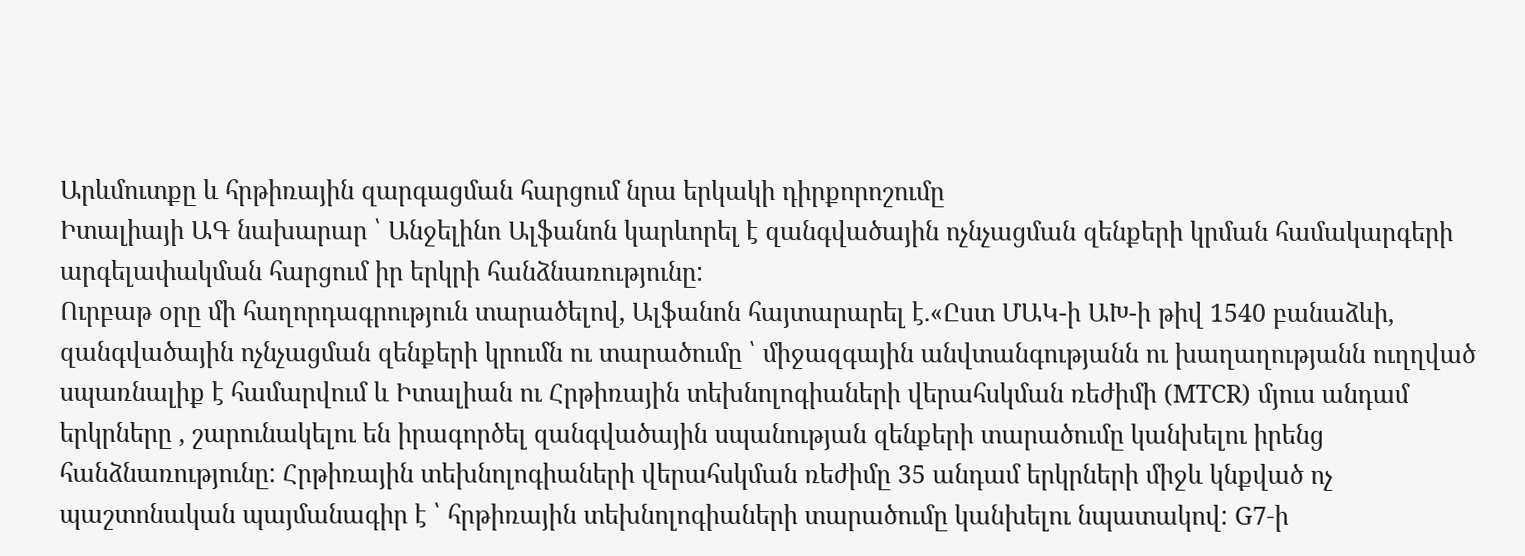Արևմուտքը և հրթիռային զարգացման հարցում նրա երկակի դիրքորոշումը
Իտալիայի ԱԳ նախարար ՝ Անջելինո Ալֆանոն կարևորել է զանգվածային ոչնչացման զենքերի կրման համակարգերի արգելափակման հարցում իր երկրի հանձնառությունը:
Ուրբաթ օրը մի հաղորդագրություն տարածելով, Ալֆանոն հայտարարել է.«Ըստ ՄԱԿ-ի ԱԽ-ի թիվ 1540 բանաձևի, զանգվածային ոչնչացման զենքերի կրումն ու տարածումը ՝ միջազգային անվտանգությանն ու խաղաղությանն ուղղված սպառնալիք է համարվում և Իտալիան ու Հրթիռային տեխնոլոգիաների վերահսկման ռեժիմի (MTCR) մյուս անդամ երկրները , շարունակելու են իրագործել զանգվածային սպանության զենքերի տարածումը կանխելու իրենց հանձնառությունը: Հրթիռային տեխնոլոգիաների վերահսկման ռեժիմը 35 անդամ երկրների միջև կնքված ոչ պաշտոնական պայմանագիր է ՝ հրթիռային տեխնոլոգիաների տարածումը կանխելու նպատակով: G7-ի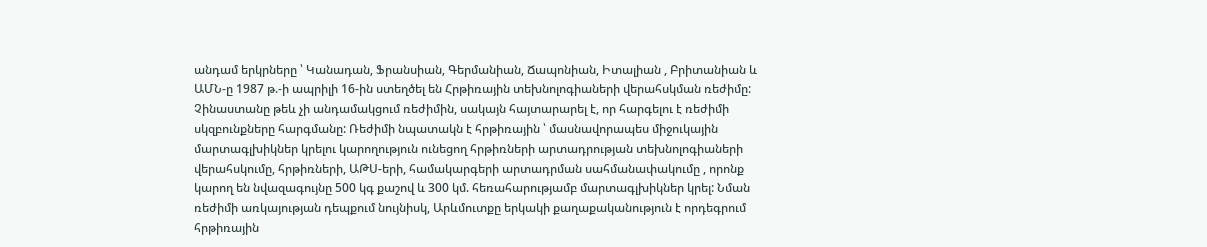անդամ երկրները ՝ Կանադան, Ֆրանսիան, Գերմանիան, Ճապոնիան, Իտալիան , Բրիտանիան և ԱՄՆ-ը 1987 թ.-ի ապրիլի 16-ին ստեղծել են Հրթիռային տեխնոլոգիաների վերահսկման ռեժիմը: Չինաստանը թեև չի անդամակցում ռեժիմին, սակայն հայտարարել է, որ հարգելու է ռեժիմի սկզբունքները հարգմանը: Ռեժիմի նպատակն է հրթիռային ՝ մասնավորապես միջուկային մարտագլխիկներ կրելու կարողություն ունեցող հրթիռների արտադրության տեխնոլոգիաների վերահսկումը, հրթիռների, ԱԹՍ-երի, համակարգերի արտադրման սահմանափակումը , որոնք կարող են նվազագույնը 500 կգ քաշով և 300 կմ. հեռահարությամբ մարտագլխիկներ կրել: Նման ռեժիմի առկայության դեպքում նույնիսկ, Արևմուտքը երկակի քաղաքականություն է որդեգրում հրթիռային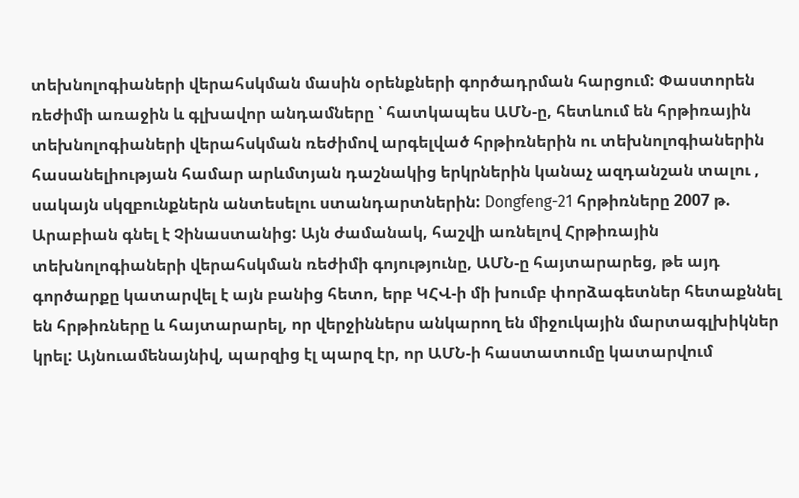տեխնոլոգիաների վերահսկման մասին օրենքների գործադրման հարցում: Փաստորեն ռեժիմի առաջին և գլխավոր անդամները ՝ հատկապես ԱՄՆ-ը, հետևում են հրթիռային տեխնոլոգիաների վերահսկման ռեժիմով արգելված հրթիռներին ու տեխնոլոգիաներին հասանելիության համար արևմտյան դաշնակից երկրներին կանաչ ազդանշան տալու , սակայն սկզբունքներն անտեսելու ստանդարտներին: Dongfeng-21 հրթիռները 2007 թ. Արաբիան գնել է Չինաստանից: Այն ժամանակ, հաշվի առնելով Հրթիռային տեխնոլոգիաների վերահսկման ռեժիմի գոյությունը, ԱՄՆ-ը հայտարարեց, թե այդ գործարքը կատարվել է այն բանից հետո, երբ ԿՀՎ-ի մի խումբ փորձագետներ հետաքննել են հրթիռները և հայտարարել, որ վերջիններս անկարող են միջուկային մարտագլխիկներ կրել: Այնուամենայնիվ, պարզից էլ պարզ էր, որ ԱՄՆ-ի հաստատումը կատարվում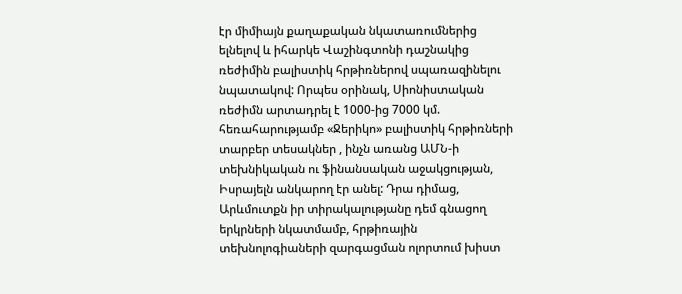էր միմիայն քաղաքական նկատառումներից ելնելով և իհարկե Վաշինգտոնի դաշնակից ռեժիմին բալիստիկ հրթիռներով սպառազինելու նպատակով: Որպես օրինակ, Սիոնիստական ռեժիմն արտադրել է 1000-ից 7000 կմ. հեռահարությամբ «Ջերիկո» բալիստիկ հրթիռների տարբեր տեսակներ , ինչն առանց ԱՄՆ-ի տեխնիկական ու ֆինանսական աջակցության, Իսրայելն անկարող էր անել: Դրա դիմաց, Արևմուտքն իր տիրակալությանը դեմ գնացող երկրների նկատմամբ, հրթիռային տեխնոլոգիաների զարգացման ոլորտում խիստ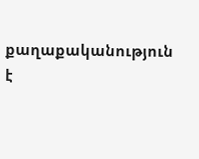քաղաքականություն է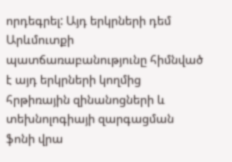որդեգրել: Այդ երկրների դեմ Արևմուտքի պատճառաբանությունը հիմնված է այդ երկրների կողմից հրթիռային զինանոցների և տեխնոլոգիայի զարգացման ֆոնի վրա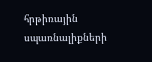հրթիռային սպառնալիքների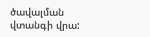ծավալման վտանգի վրա: